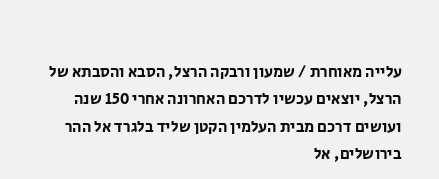עלייה מאוחרת / שמעון ורבקה הרצל, הסבא והסבתא של הרצל, יוצאים עכשיו לדרכם האחרונה אחרי 150 שנה ועושים דרכם מבית העלמין הקטן שליד בלגרד אל ההר בירושלים, אל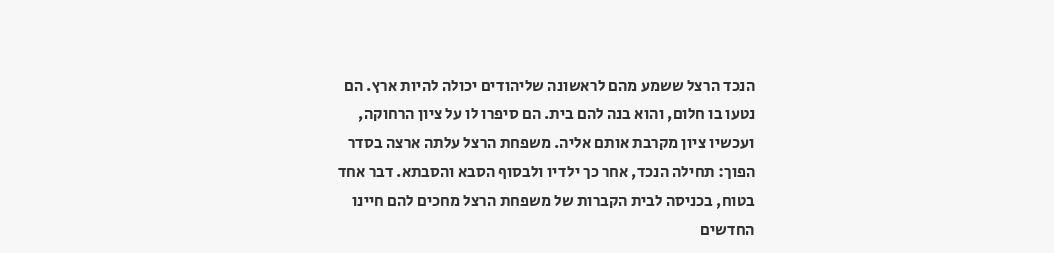הנכד הרצל ששמע מהם לראשונה שליהודים יכולה להיות ארץ. הם נטעו בו חלום, והוא בנה להם בית. הם סיפרו לו על ציון הרחוקה, ועכשיו ציון מקרבת אותם אליה. משפחת הרצל עלתה ארצה בסדר הפוך: תחילה הנכד, אחר כך ילדיו ולבסוף הסבא והסבתא. דבר אחד בטוח, בכניסה לבית הקברות של משפחת הרצל מחכים להם חיינו החדשים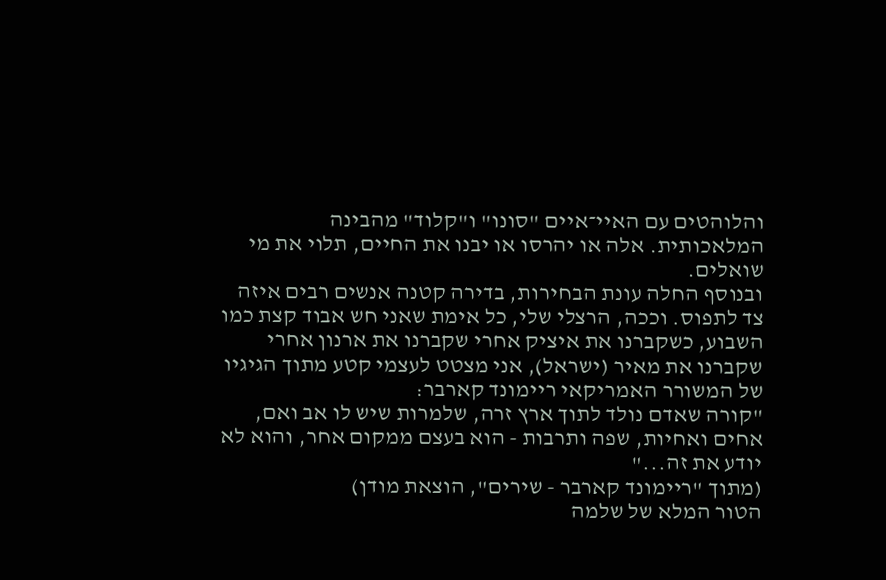והלוהטים עם האיי־איים "סונו" ו"קלוד" מהבינה המלאכותית. אלה או יהרסו או יבנו את החיים, תלוי את מי שואלים.
ובנוסף החלה עונת הבחירות, בדירה קטנה אנשים רבים איזה צד לתפוס. וככה, הרצלי שלי, כל אימת שאני חש אבוד קצת כמו השבוע, כשקברנו את איציק אחרי שקברנו את ארנון אחרי שקברנו את מאיר (ישראל), אני מצטט לעצמי קטע מתוך הגיגיו של המשורר האמריקאי ריימונד קארבר:
"קורה שאדם נולד לתוך ארץ זרה, שלמרות שיש לו אב ואם, אחים ואחיות, שפה ותרבות - הוא בעצם ממקום אחר, והוא לא יודע את זה..."
(מתוך "ריימונד קארבר - שירים", הוצאת מודן)
הטור המלא של שלמה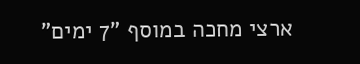ארצי מחכה במוסף "7 ימים"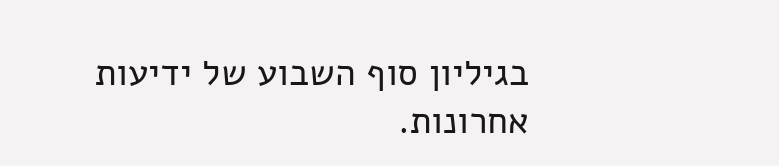בגיליון סוף השבוע של ידיעות אחרונות.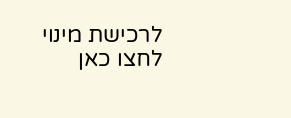לרכישת מינוי לחצו כאן